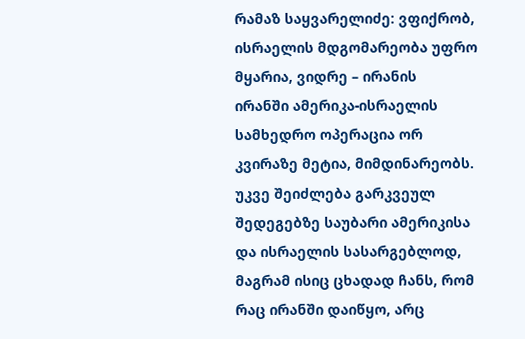რამაზ საყვარელიძე: ვფიქრობ, ისრაელის მდგომარეობა უფრო მყარია, ვიდრე – ირანის
ირანში ამერიკა-ისრაელის სამხედრო ოპერაცია ორ კვირაზე მეტია, მიმდინარეობს. უკვე შეიძლება გარკვეულ შედეგებზე საუბარი ამერიკისა და ისრაელის სასარგებლოდ, მაგრამ ისიც ცხადად ჩანს, რომ რაც ირანში დაიწყო, არც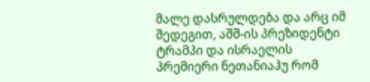მალე დასრულდება და არც იმ შედეგით, აშშ-ის პრეზიდენტი ტრამპი და ისრაელის პრემიერი ნეთანიაჰუ რომ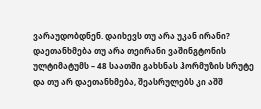ვარაუდობდნენ. დაიხევს თუ არა უკან ირანი? დაეთანხმება თუ არა თეირანი ვაშინგტონის ულტიმატუმს – 48 საათში გახსნას ჰორმუზის სრუტე და თუ არ დაეთანხმება, შეასრულებს კი აშშ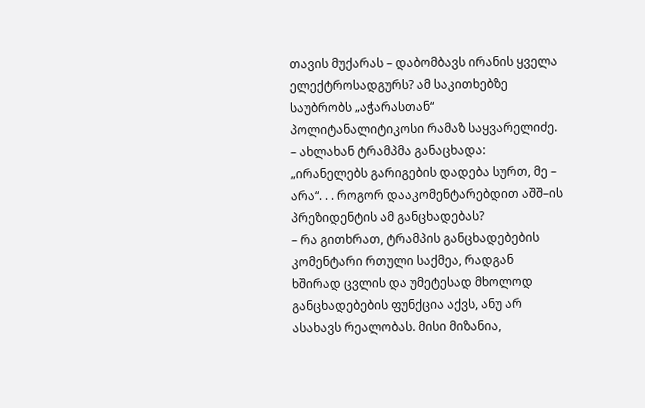თავის მუქარას – დაბომბავს ირანის ყველა ელექტროსადგურს? ამ საკითხებზე საუბრობს „აჭარასთან“ პოლიტანალიტიკოსი რამაზ საყვარელიძე.
– ახლახან ტრამპმა განაცხადა: „ირანელებს გარიგების დადება სურთ, მე – არა“. . . როგორ დააკომენტარებდით აშშ–ის პრეზიდენტის ამ განცხადებას?
– რა გითხრათ, ტრამპის განცხადებების კომენტარი რთული საქმეა, რადგან ხშირად ცვლის და უმეტესად მხოლოდ განცხადებების ფუნქცია აქვს, ანუ არ ასახავს რეალობას. მისი მიზანია,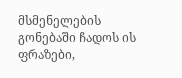მსმენელების გონებაში ჩადოს ის ფრაზები,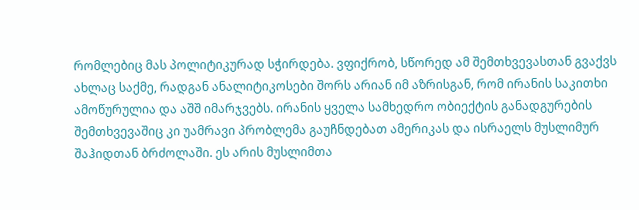რომლებიც მას პოლიტიკურად სჭირდება. ვფიქრობ, სწორედ ამ შემთხვევასთან გვაქვს ახლაც საქმე, რადგან ანალიტიკოსები შორს არიან იმ აზრისგან, რომ ირანის საკითხი ამოწურულია და აშშ იმარჯვებს. ირანის ყველა სამხედრო ობიექტის განადგურების შემთხვევაშიც კი უამრავი პრობლემა გაუჩნდებათ ამერიკას და ისრაელს მუსლიმურ შაჰიდთან ბრძოლაში. ეს არის მუსლიმთა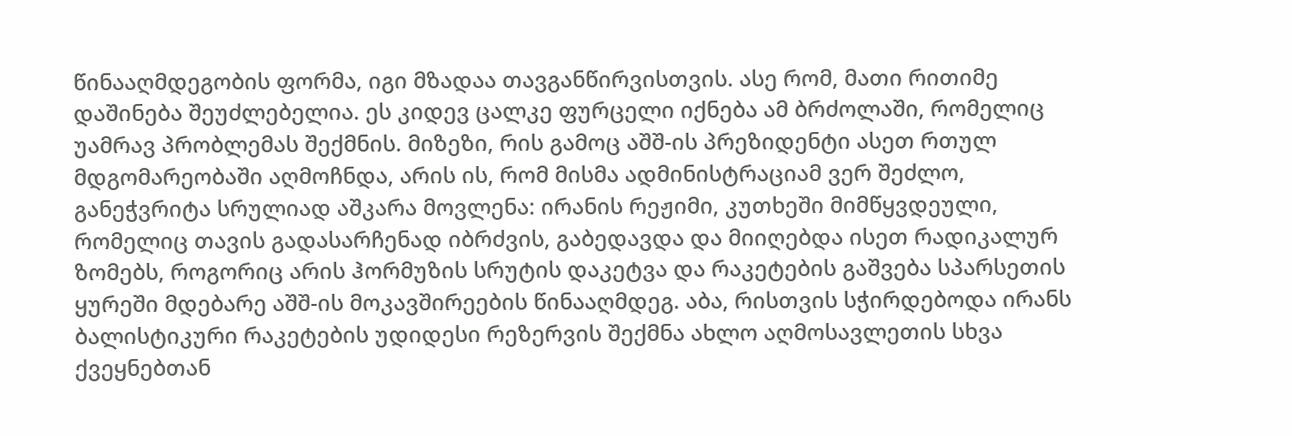წინააღმდეგობის ფორმა, იგი მზადაა თავგანწირვისთვის. ასე რომ, მათი რითიმე დაშინება შეუძლებელია. ეს კიდევ ცალკე ფურცელი იქნება ამ ბრძოლაში, რომელიც უამრავ პრობლემას შექმნის. მიზეზი, რის გამოც აშშ-ის პრეზიდენტი ასეთ რთულ მდგომარეობაში აღმოჩნდა, არის ის, რომ მისმა ადმინისტრაციამ ვერ შეძლო, განეჭვრიტა სრულიად აშკარა მოვლენა: ირანის რეჟიმი, კუთხეში მიმწყვდეული, რომელიც თავის გადასარჩენად იბრძვის, გაბედავდა და მიიღებდა ისეთ რადიკალურ ზომებს, როგორიც არის ჰორმუზის სრუტის დაკეტვა და რაკეტების გაშვება სპარსეთის ყურეში მდებარე აშშ-ის მოკავშირეების წინააღმდეგ. აბა, რისთვის სჭირდებოდა ირანს ბალისტიკური რაკეტების უდიდესი რეზერვის შექმნა ახლო აღმოსავლეთის სხვა ქვეყნებთან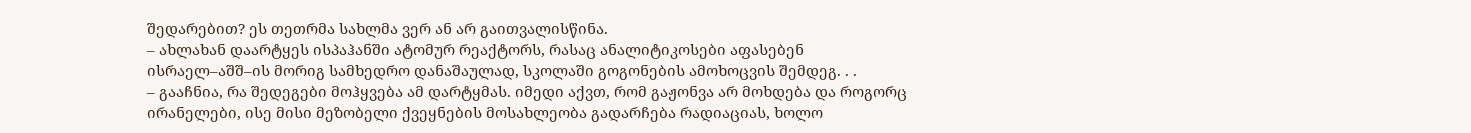შედარებით? ეს თეთრმა სახლმა ვერ ან არ გაითვალისწინა.
– ახლახან დაარტყეს ისპაჰანში ატომურ რეაქტორს, რასაც ანალიტიკოსები აფასებენ ისრაელ–აშშ–ის მორიგ სამხედრო დანაშაულად, სკოლაში გოგონების ამოხოცვის შემდეგ. . .
– გააჩნია, რა შედეგები მოჰყვება ამ დარტყმას. იმედი აქვთ, რომ გაჟონვა არ მოხდება და როგორც ირანელები, ისე მისი მეზობელი ქვეყნების მოსახლეობა გადარჩება რადიაციას, ხოლო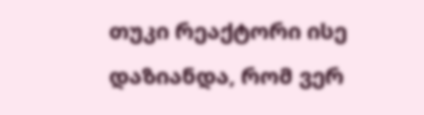თუკი რეაქტორი ისე დაზიანდა, რომ ვერ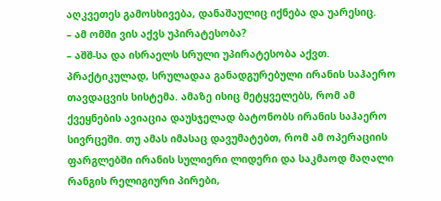აღკვეთეს გამოსხივება, დანაშაულიც იქნება და უარესიც.
– ამ ომში ვის აქვს უპირატესობა?
– აშშ-სა და ისრაელს სრული უპირატესობა აქვთ. პრაქტიკულად, სრულადაა განადგურებული ირანის საჰაერო თავდაცვის სისტემა. ამაზე ისიც მეტყველებს, რომ ამ ქვეყნების ავიაცია დაუსჯელად ბატონობს ირანის საჰაერო სივრცეში. თუ ამას იმასაც დავუმატებთ, რომ ამ ოპერაციის ფარგლებში ირანის სულიერი ლიდერი და საკმაოდ მაღალი რანგის რელიგიური პირები,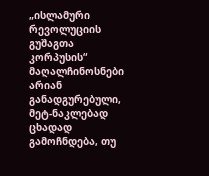„ისლამური რევოლუციის გუშაგთა კორპუსის“ მაღალჩინოსნები არიან განადგურებული, მეტ-ნაკლებად ცხადად გამოჩნდება, თუ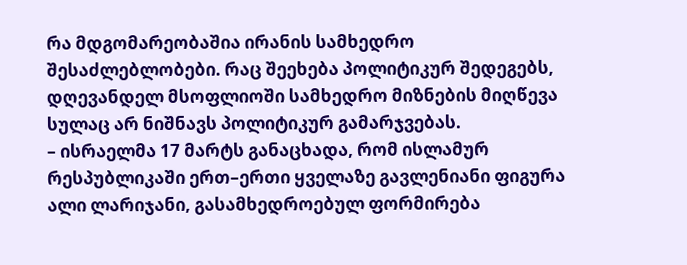რა მდგომარეობაშია ირანის სამხედრო შესაძლებლობები. რაც შეეხება პოლიტიკურ შედეგებს, დღევანდელ მსოფლიოში სამხედრო მიზნების მიღწევა სულაც არ ნიშნავს პოლიტიკურ გამარჯვებას.
– ისრაელმა 17 მარტს განაცხადა, რომ ისლამურ რესპუბლიკაში ერთ–ერთი ყველაზე გავლენიანი ფიგურა ალი ლარიჯანი, გასამხედროებულ ფორმირება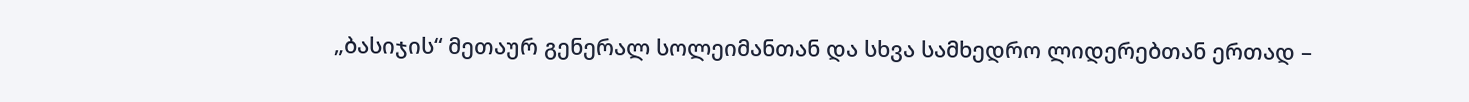„ბასიჯის“ მეთაურ გენერალ სოლეიმანთან და სხვა სამხედრო ლიდერებთან ერთად –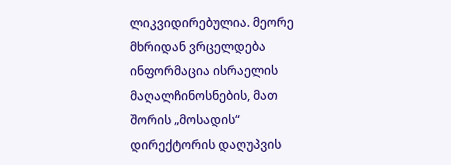ლიკვიდირებულია. მეორე მხრიდან ვრცელდება ინფორმაცია ისრაელის მაღალჩინოსნების, მათ შორის „მოსადის“ დირექტორის დაღუპვის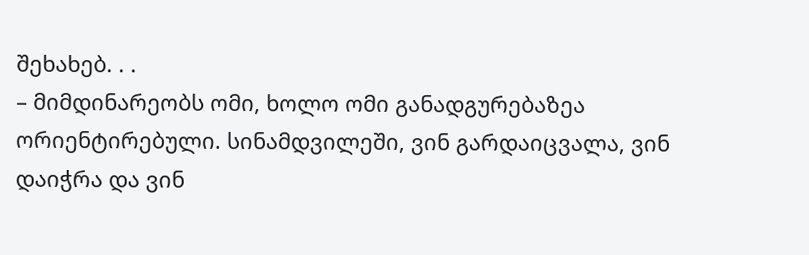შეხახებ. . .
– მიმდინარეობს ომი, ხოლო ომი განადგურებაზეა ორიენტირებული. სინამდვილეში, ვინ გარდაიცვალა, ვინ დაიჭრა და ვინ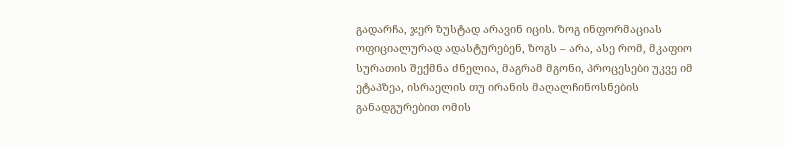გადარჩა, ჯერ ზუსტად არავინ იცის. ზოგ ინფორმაციას ოფიციალურად ადასტურებენ, ზოგს – არა, ასე რომ, მკაფიო სურათის შექმნა ძნელია, მაგრამ მგონი, პროცესები უკვე იმ ეტაპზეა, ისრაელის თუ ირანის მაღალჩინოსნების განადგურებით ომის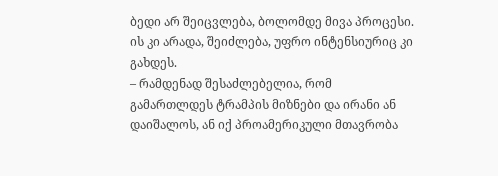ბედი არ შეიცვლება, ბოლომდე მივა პროცესი. ის კი არადა, შეიძლება, უფრო ინტენსიურიც კი გახდეს.
– რამდენად შესაძლებელია, რომ გამართლდეს ტრამპის მიზნები და ირანი ან დაიშალოს, ან იქ პროამერიკული მთავრობა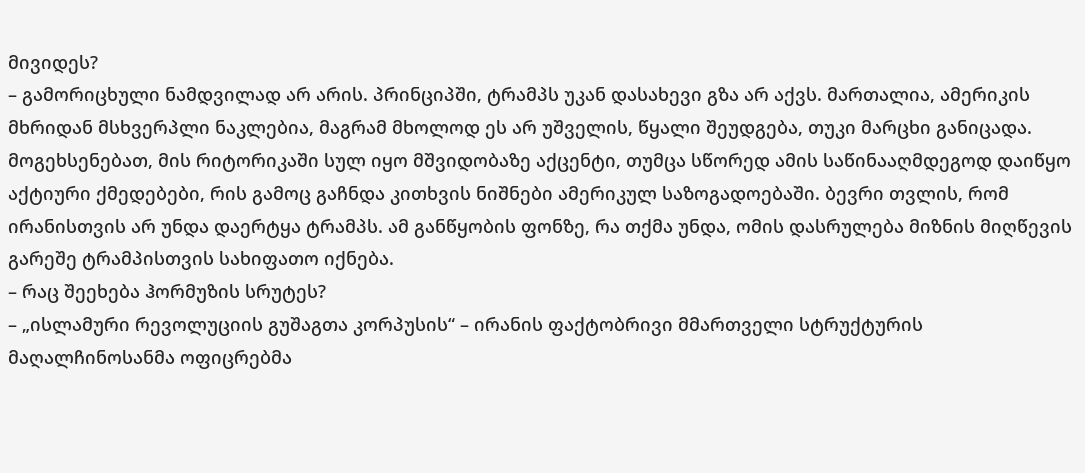მივიდეს?
– გამორიცხული ნამდვილად არ არის. პრინციპში, ტრამპს უკან დასახევი გზა არ აქვს. მართალია, ამერიკის მხრიდან მსხვერპლი ნაკლებია, მაგრამ მხოლოდ ეს არ უშველის, წყალი შეუდგება, თუკი მარცხი განიცადა. მოგეხსენებათ, მის რიტორიკაში სულ იყო მშვიდობაზე აქცენტი, თუმცა სწორედ ამის საწინააღმდეგოდ დაიწყო აქტიური ქმედებები, რის გამოც გაჩნდა კითხვის ნიშნები ამერიკულ საზოგადოებაში. ბევრი თვლის, რომ ირანისთვის არ უნდა დაერტყა ტრამპს. ამ განწყობის ფონზე, რა თქმა უნდა, ომის დასრულება მიზნის მიღწევის გარეშე ტრამპისთვის სახიფათო იქნება.
– რაც შეეხება ჰორმუზის სრუტეს?
– „ისლამური რევოლუციის გუშაგთა კორპუსის“ – ირანის ფაქტობრივი მმართველი სტრუქტურის მაღალჩინოსანმა ოფიცრებმა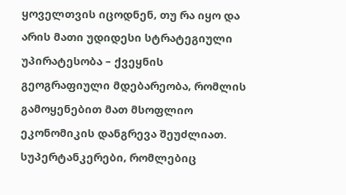ყოველთვის იცოდნენ, თუ რა იყო და არის მათი უდიდესი სტრატეგიული უპირატესობა – ქვეყნის გეოგრაფიული მდებარეობა, რომლის გამოყენებით მათ მსოფლიო ეკონომიკის დანგრევა შეუძლიათ. სუპერტანკერები, რომლებიც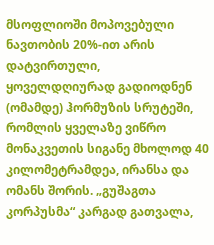მსოფლიოში მოპოვებული ნავთობის 20%-ით არის დატვირთული, ყოველდღიურად გადიოდნენ (ომამდე) ჰორმუზის სრუტეში, რომლის ყველაზე ვიწრო მონაკვეთის სიგანე მხოლოდ 40 კილომეტრამდეა, ირანსა და ომანს შორის. „გუშაგთა კორპუსმა“ კარგად გათვალა,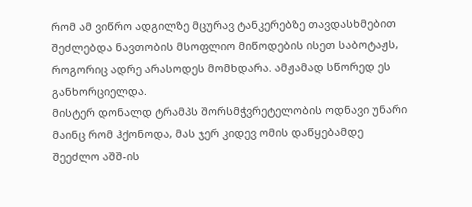რომ ამ ვიწრო ადგილზე მცურავ ტანკერებზე თავდასხმებით შეძლებდა ნავთობის მსოფლიო მიწოდების ისეთ საბოტაჟს, როგორიც ადრე არასოდეს მომხდარა. ამჟამად სწორედ ეს განხორციელდა.
მისტერ დონალდ ტრამპს შორსმჭვრეტელობის ოდნავი უნარი მაინც რომ ჰქონოდა, მას ჯერ კიდევ ომის დაწყებამდე შეეძლო აშშ-ის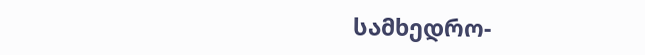სამხედრო-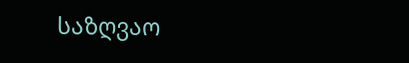საზღვაო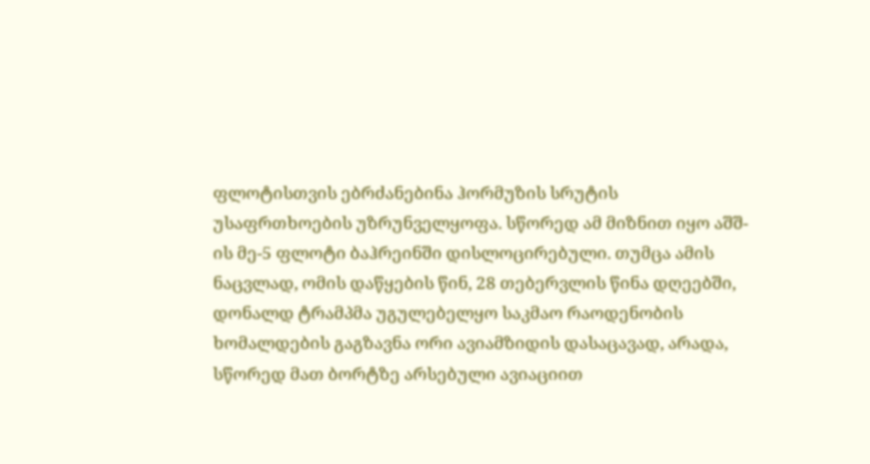ფლოტისთვის ებრძანებინა ჰორმუზის სრუტის უსაფრთხოების უზრუნველყოფა. სწორედ ამ მიზნით იყო აშშ-ის მე-5 ფლოტი ბაჰრეინში დისლოცირებული. თუმცა ამის ნაცვლად, ომის დაწყების წინ, 28 თებერვლის წინა დღეებში, დონალდ ტრამპმა უგულებელყო საკმაო რაოდენობის ხომალდების გაგზავნა ორი ავიამზიდის დასაცავად, არადა, სწორედ მათ ბორტზე არსებული ავიაციით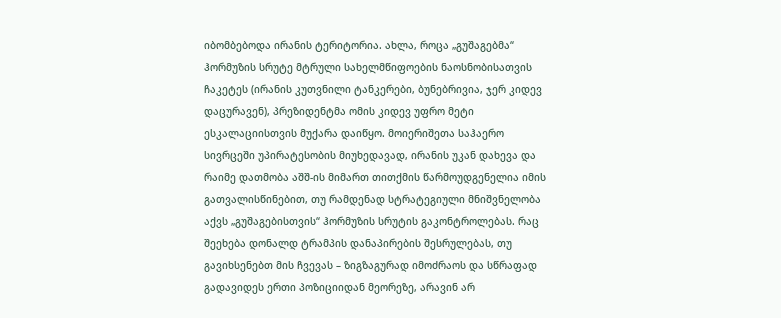იბომბებოდა ირანის ტერიტორია. ახლა, როცა „გუშაგებმა“ ჰორმუზის სრუტე მტრული სახელმწიფოების ნაოსნობისათვის ჩაკეტეს (ირანის კუთვნილი ტანკერები, ბუნებრივია, ჯერ კიდევ დაცურავენ), პრეზიდენტმა ომის კიდევ უფრო მეტი ესკალაციისთვის მუქარა დაიწყო. მოიერიშეთა საჰაერო სივრცეში უპირატესობის მიუხედავად, ირანის უკან დახევა და რაიმე დათმობა აშშ-ის მიმართ თითქმის წარმოუდგენელია იმის გათვალისწინებით, თუ რამდენად სტრატეგიული მნიშვნელობა აქვს „გუშაგებისთვის“ ჰორმუზის სრუტის გაკონტროლებას. რაც შეეხება დონალდ ტრამპის დანაპირების შესრულებას, თუ გავიხსენებთ მის ჩვევას – ზიგზაგურად იმოძრაოს და სწრაფად გადავიდეს ერთი პოზიციიდან მეორეზე, არავინ არ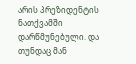არის პრეზიდენტის ნათქვამში დარწმუნებული. და თუნდაც მან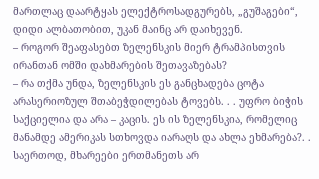მართლაც დაარტყას ელექტროსადგურებს, „გუშაგები“, დიდი ალბათობით, უკან მაინც არ დაიხევენ.
– როგორ შეაფასებთ ზელენსკის მიერ ტრამპისთვის ირანთან ომში დახმარების შეთავაზებას?
– რა თქმა უნდა, ზელენსკის ეს განცხადება ცოტა არასერიოზულ შთაბეჭდილებას ტოვებს. . . უფრო ბიჭის საქციელია და არა – კაცის. ეს ის ზელენსკია, რომელიც მანამდე ამერიკას სთხოვდა იარაღს და ახლა ეხმარება?. . საერთოდ, მხარეები ერთმანეთს არ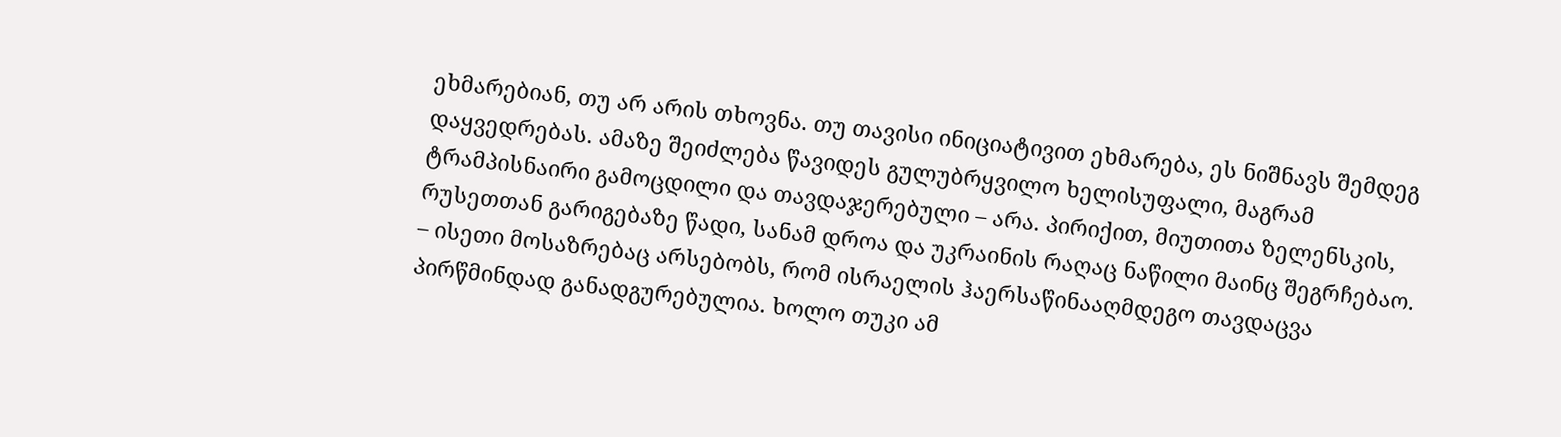ეხმარებიან, თუ არ არის თხოვნა. თუ თავისი ინიციატივით ეხმარება, ეს ნიშნავს შემდეგ დაყვედრებას. ამაზე შეიძლება წავიდეს გულუბრყვილო ხელისუფალი, მაგრამ ტრამპისნაირი გამოცდილი და თავდაჯერებული – არა. პირიქით, მიუთითა ზელენსკის, რუსეთთან გარიგებაზე წადი, სანამ დროა და უკრაინის რაღაც ნაწილი მაინც შეგრჩებაო.
– ისეთი მოსაზრებაც არსებობს, რომ ისრაელის ჰაერსაწინააღმდეგო თავდაცვა პირწმინდად განადგურებულია. ხოლო თუკი ამ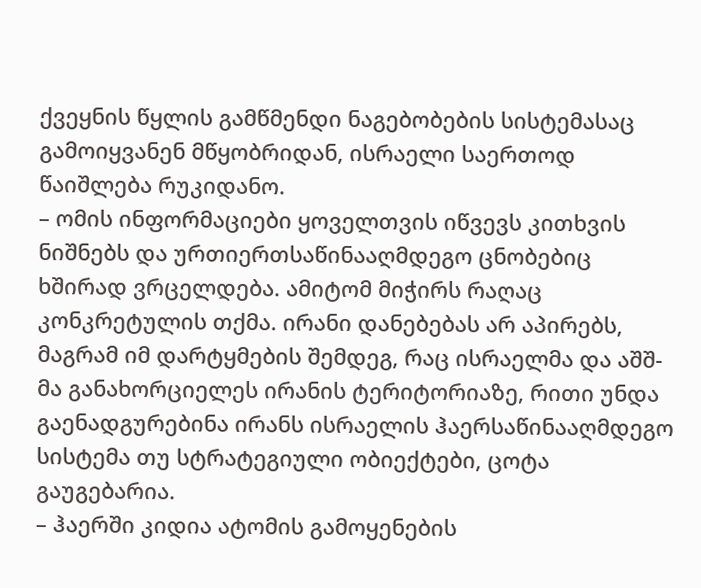ქვეყნის წყლის გამწმენდი ნაგებობების სისტემასაც გამოიყვანენ მწყობრიდან, ისრაელი საერთოდ წაიშლება რუკიდანო.
– ომის ინფორმაციები ყოველთვის იწვევს კითხვის ნიშნებს და ურთიერთსაწინააღმდეგო ცნობებიც ხშირად ვრცელდება. ამიტომ მიჭირს რაღაც კონკრეტულის თქმა. ირანი დანებებას არ აპირებს, მაგრამ იმ დარტყმების შემდეგ, რაც ისრაელმა და აშშ-მა განახორციელეს ირანის ტერიტორიაზე, რითი უნდა გაენადგურებინა ირანს ისრაელის ჰაერსაწინააღმდეგო სისტემა თუ სტრატეგიული ობიექტები, ცოტა გაუგებარია.
– ჰაერში კიდია ატომის გამოყენების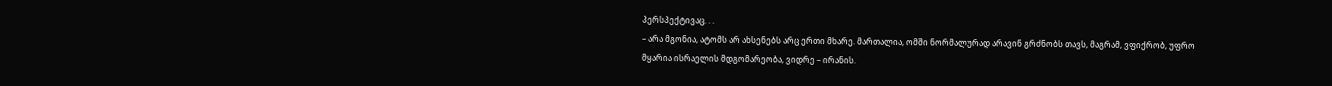პერსპექტივაც. . .
– არა მგონია, ატომს არ ახსენებს არც ერთი მხარე. მართალია, ომში ნორმალურად არავინ გრძნობს თავს, მაგრამ, ვფიქრობ, უფრო მყარია ისრაელის მდგომარეობა, ვიდრე – ირანის.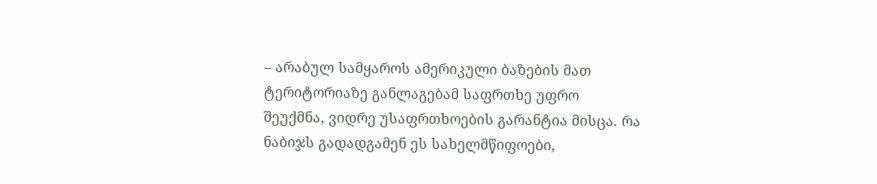– არაბულ სამყაროს ამერიკული ბაზების მათ ტერიტორიაზე განლაგებამ საფრთხე უფრო შეუქმნა, ვიდრე უსაფრთხოების გარანტია მისცა. რა ნაბიჯს გადადგამენ ეს სახელმწიფოები,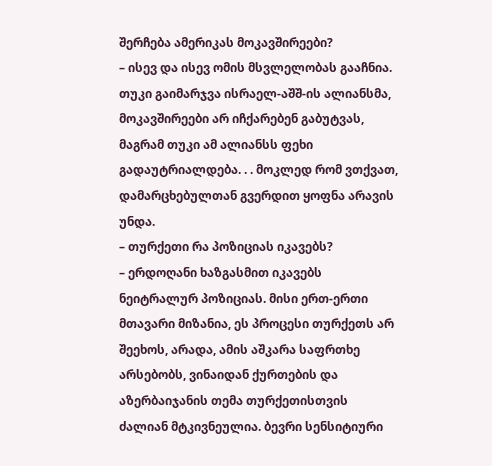შერჩება ამერიკას მოკავშირეები?
– ისევ და ისევ ომის მსვლელობას გააჩნია. თუკი გაიმარჯვა ისრაელ-აშშ-ის ალიანსმა, მოკავშირეები არ იჩქარებენ გაბუტვას, მაგრამ თუკი ამ ალიანსს ფეხი გადაუტრიალდება. . . მოკლედ რომ ვთქვათ, დამარცხებულთან გვერდით ყოფნა არავის უნდა.
– თურქეთი რა პოზიციას იკავებს?
– ერდოღანი ხაზგასმით იკავებს ნეიტრალურ პოზიციას. მისი ერთ-ერთი მთავარი მიზანია, ეს პროცესი თურქეთს არ შეეხოს, არადა, ამის აშკარა საფრთხე არსებობს, ვინაიდან ქურთების და აზერბაიჯანის თემა თურქეთისთვის ძალიან მტკივნეულია. ბევრი სენსიტიური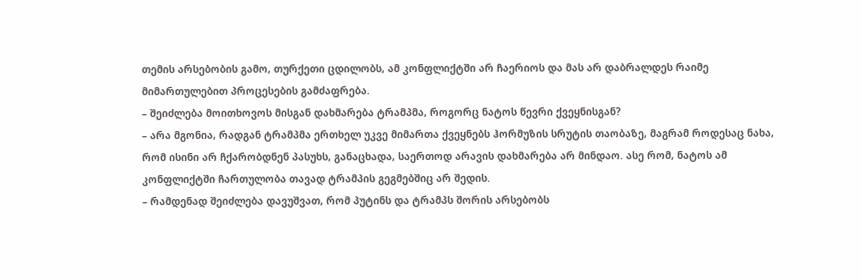თემის არსებობის გამო, თურქეთი ცდილობს, ამ კონფლიქტში არ ჩაერიოს და მას არ დაბრალდეს რაიმე მიმართულებით პროცესების გამძაფრება.
– შეიძლება მოითხოვოს მისგან დახმარება ტრამპმა, როგორც ნატოს წევრი ქვეყნისგან?
– არა მგონია, რადგან ტრამპმა ერთხელ უკვე მიმართა ქვეყნებს ჰორმუზის სრუტის თაობაზე, მაგრამ როდესაც ნახა, რომ ისინი არ ჩქარობდნენ პასუხს, განაცხადა, საერთოდ არავის დახმარება არ მინდაო. ასე რომ, ნატოს ამ კონფლიქტში ჩართულობა თავად ტრამპის გეგმებშიც არ შედის.
– რამდენად შეიძლება დავუშვათ, რომ პუტინს და ტრამპს შორის არსებობს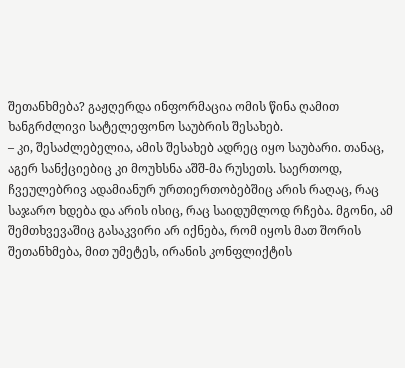შეთანხმება? გაჟღერდა ინფორმაცია ომის წინა ღამით ხანგრძლივი სატელეფონო საუბრის შესახებ.
– კი, შესაძლებელია, ამის შესახებ ადრეც იყო საუბარი. თანაც, აგერ სანქციებიც კი მოუხსნა აშშ-მა რუსეთს. საერთოდ, ჩვეულებრივ ადამიანურ ურთიერთობებშიც არის რაღაც, რაც საჯარო ხდება და არის ისიც, რაც საიდუმლოდ რჩება. მგონი, ამ შემთხვევაშიც გასაკვირი არ იქნება, რომ იყოს მათ შორის შეთანხმება, მით უმეტეს, ირანის კონფლიქტის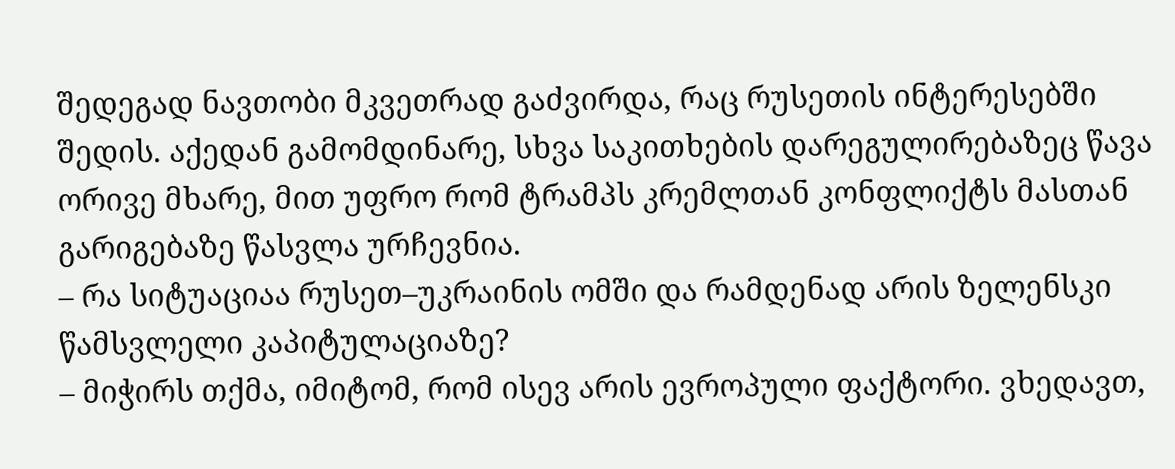შედეგად ნავთობი მკვეთრად გაძვირდა, რაც რუსეთის ინტერესებში შედის. აქედან გამომდინარე, სხვა საკითხების დარეგულირებაზეც წავა ორივე მხარე, მით უფრო რომ ტრამპს კრემლთან კონფლიქტს მასთან გარიგებაზე წასვლა ურჩევნია.
– რა სიტუაციაა რუსეთ–უკრაინის ომში და რამდენად არის ზელენსკი წამსვლელი კაპიტულაციაზე?
– მიჭირს თქმა, იმიტომ, რომ ისევ არის ევროპული ფაქტორი. ვხედავთ,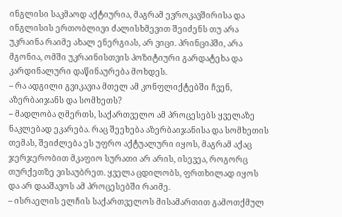ინგლისი საკმაოდ აქტიურია, მაგრამ ევროკავშირისა და ინგლისის ერთობლივი ძალისხმევით შეიძენს თუ არა უკრაინა რაიმე ახალ ენერგიას, არ ვიცი. პრინციპში, არა მგონია, ომში უკრაინისთვის პოზიტიური გარდატეხა და კარდინალური დაწინაურება მოხდეს.
– რა ადგილი გვიკავია მთელ ამ კონფლიქტებში ჩვენ, აზერბაიჯანს და სომხეთს?
– მადლობა ღმერთს, საქართველო ამ პროცესებს ყველაზე ნაკლებად ეკარება. რაც შეეხება აზერბაიჯანისა და სომხეთის თემას, შეიძლება ეს უფრო აქტუალური იყოს, მაგრამ აქაც ჯერჯერობით მკაფიო სურათი არ არის, ისევეა, როგორც თურქეთზე ვისაუბრეთ. ყველა ცდილობს, ფრთხილად იყოს და არ დააშავოს ამ პროცესებში რაიმე.
– ისრაელის ელჩის საქართველოს მისამართით გამოთქმულ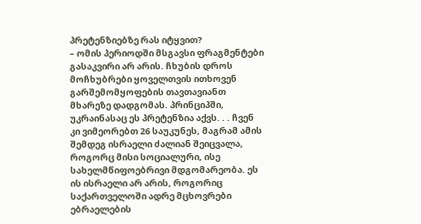პრეტენზიებზე რას იტყვით?
– ომის პერიოდში მსგავსი ფრაგმენტები გასაკვირი არ არის. ჩხუბის დროს მოჩხუბრები ყოველთვის ითხოვენ გარშემომყოფების თავთავიანთ მხარეზე დადგომას. პრინციპში, უკრაინასაც ეს პრეტენზია აქვს. . . ჩვენ კი ვიმეორებთ 26 საუკუნეს, მაგრამ ამის შემდეგ ისრაელი ძალიან შეიცვალა, როგორც მისი სოციალური, ისე სახელმწიფოებრივი მდგომარეობა. ეს ის ისრაელი არ არის, როგორიც საქართველოში ადრე მცხოვრები ებრაელების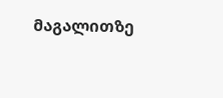მაგალითზე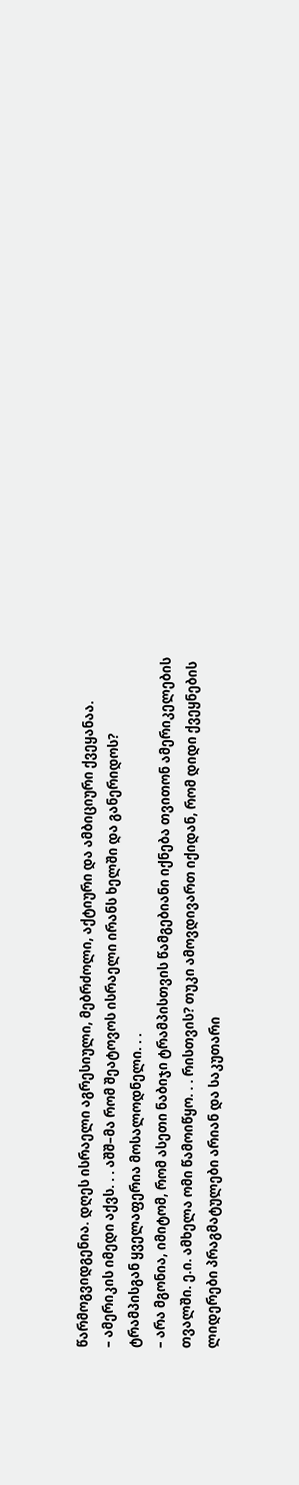წარმოგვიდგენია. დღეს ისრაელი აგრესიული, მებრძოლი, აქტიური და ამბიციური ქვეყანაა.
– ამერიკის იმედი აქვს. . . აშშ–მა რომ შეატოვოს ისრაელი ირანს ხელში და განერიდოს? ტრამპისგან ყველაფერია მოსალოდნელი. . .
– არა მგონია, იმიტომ, რომ ასეთი ნაბიჯი ტრამპისთვის წამგებიანი იქნება თვითონ ამერიკელების თვალში. ე.ი. ამხელა ომი წამოიწყო. . . რისთვის? თუკი ამოვდივართ იქიდან, რომ დიდი ქვეყნების ლიდერები პრაგმატულები არიან და საკუთარი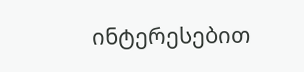ინტერესებით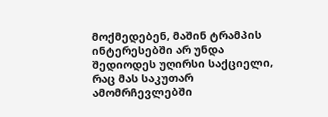მოქმედებენ, მაშინ ტრამპის ინტერესებში არ უნდა შედიოდეს უღირსი საქციელი, რაც მას საკუთარ ამომრჩევლებში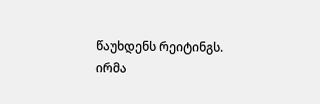წაუხდენს რეიტინგს.
ირმა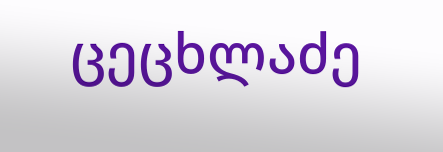ცეცხლაძე